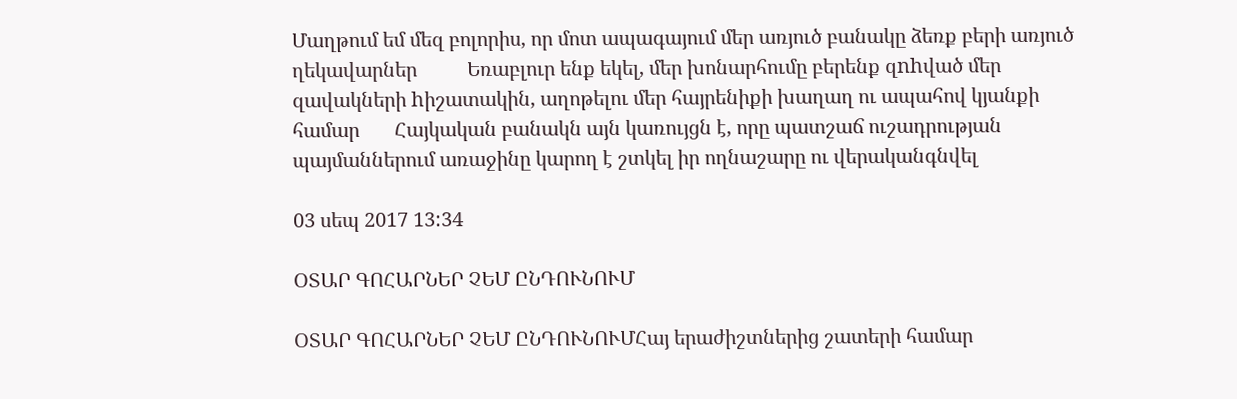Մաղթում եմ մեզ բոլորիս, որ մոտ ապագայում մեր առյուծ բանակը ձեռք բերի առյուծ ղեկավարներ          Եռաբլուր ենք եկել, մեր խոնարհումը բերենք զnhված մեր զավակների hիշատակին, աղոթելու մեր հայրենիքի խաղաղ ու ապահով կյանքի համար       Հայկական բանակն այն կառույցն է, որը պատշաճ ուշադրության պայմաններում առաջինը կարող է շտկել իր ողնաշարը ու վերականգնվել

03 սեպ 2017 13:34

ՕՏԱՐ ԳՈՀԱՐՆԵՐ ՉԵՄ ԸՆԴՈՒՆՈՒՄ

ՕՏԱՐ ԳՈՀԱՐՆԵՐ ՉԵՄ ԸՆԴՈՒՆՈՒՄՀայ երաժիշտներից շատերի համար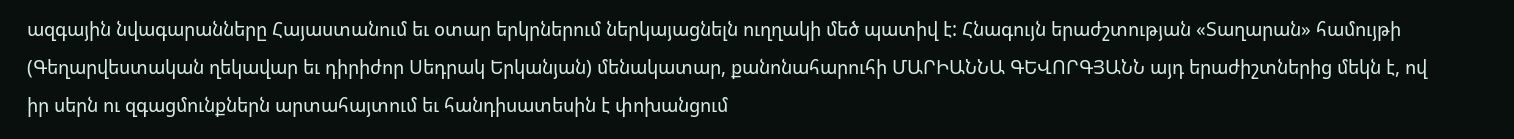ազգային նվագարանները Հայաստանում եւ օտար երկրներում ներկայացնելն ուղղակի մեծ պատիվ է: Հնագույն երաժշտության «Տաղարան» համույթի (Գեղարվեստական ղեկավար եւ դիրիժոր Սեդրակ Երկանյան) մենակատար, քանոնահարուհի ՄԱՐԻԱՆՆԱ ԳԵՎՈՐԳՅԱՆՆ այդ երաժիշտներից մեկն է, ով իր սերն ու զգացմունքներն արտահայտում եւ հանդիսատեսին է փոխանցում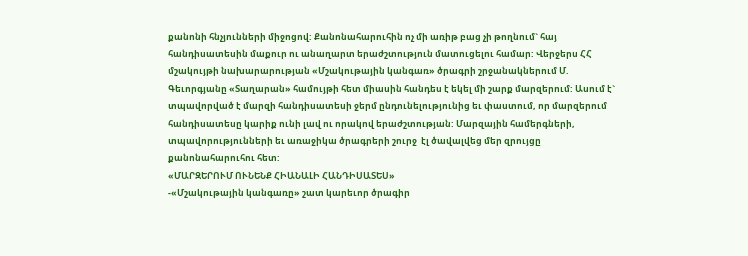քանոնի հնչյունների միջոցով: Քանոնահարուհին ոչ մի առիթ բաց չի թողնում` հայ հանդիսատեսին մաքուր ու անաղարտ երաժշտություն մատուցելու համար: Վերջերս ՀՀ մշակույթի նախարարության «Մշակութային կանգառ» ծրագրի շրջանակներում Մ. Գեւորգյանը «Տաղարան» համույթի հետ միասին հանդես է եկել մի շարք մարզերում: Ասում է` տպավորված է մարզի հանդիսատեսի ջերմ ընդունելությունից եւ փաստում, որ մարզերում հանդիսատեսը կարիք ունի լավ ու որակով երաժշտության: Մարզային համերգների, տպավորությունների եւ առաջիկա ծրագրերի շուրջ  էլ ծավալվեց մեր զրույցը քանոնահարուհու հետ:
«ՄԱՐԶԵՐՈՒՄ ՈՒՆԵՆՔ ՀԻԱՆԱԼԻ ՀԱՆԴԻՍԱՏԵՍ»
-«Մշակութային կանգառը» շատ կարեւոր ծրագիր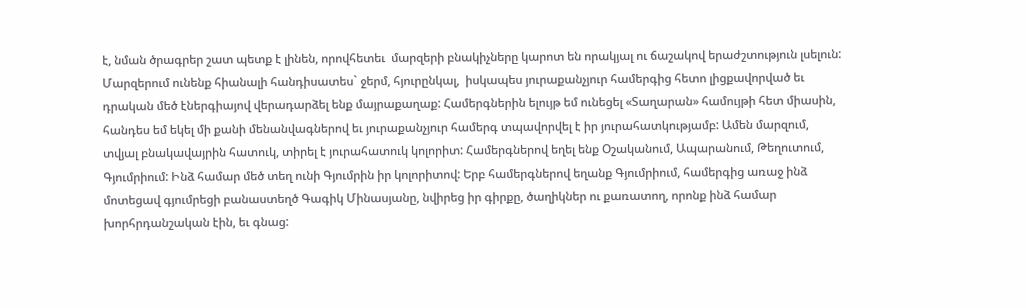է, նման ծրագրեր շատ պետք է լինեն, որովհետեւ  մարզերի բնակիչները կարոտ են որակյալ ու ճաշակով երաժշտություն լսելուն: Մարզերում ունենք հիանալի հանդիսատես` ջերմ, հյուրընկալ,  իսկապես յուրաքանչյուր համերգից հետո լիցքավորված եւ դրական մեծ էներգիայով վերադարձել ենք մայրաքաղաք: Համերգներին ելույթ եմ ունեցել «Տաղարան» համույթի հետ միասին, հանդես եմ եկել մի քանի մենանվագներով եւ յուրաքանչյուր համերգ տպավորվել է իր յուրահատկությամբ: Ամեն մարզում, տվյալ բնակավայրին հատուկ, տիրել է յուրահատուկ կոլորիտ: Համերգներով եղել ենք Օշականում, Ապարանում, Թեղուտում, Գյումրիում: Ինձ համար մեծ տեղ ունի Գյումրին իր կոլորիտով: Երբ համերգներով եղանք Գյումրիում, համերգից առաջ ինձ մոտեցավ գյումրեցի բանաստեղծ Գագիկ Մինասյանը, նվիրեց իր գիրքը, ծաղիկներ ու քառատող, որոնք ինձ համար խորհրդանշական էին, եւ գնաց: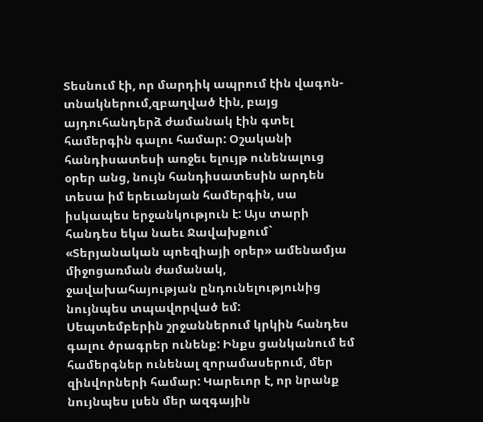Տեսնում էի, որ մարդիկ ապրում էին վագոն-տնակներում,զբաղված էին, բայց այդուհանդերձ ժամանակ էին գտել համերգին գալու համար: Օշականի հանդիսատեսի առջեւ ելույթ ունենալուց օրեր անց, նույն հանդիսատեսին արդեն տեսա իմ երեւանյան համերգին, սա իսկապես երջանկություն է: Այս տարի հանդես եկա նաեւ Ջավախքում` «Տերյանական պոեզիայի օրեր» ամենամյա միջոցառման ժամանակ, ջավախահայության ընդունելությունից նույնպես տպավորված եմ:
Սեպտեմբերին շրջաններում կրկին հանդես գալու ծրագրեր ունենք: Ինքս ցանկանում եմ համերգներ ունենալ զորամասերում, մեր զինվորների համար: Կարեւոր է, որ նրանք նույնպես լսեն մեր ազգային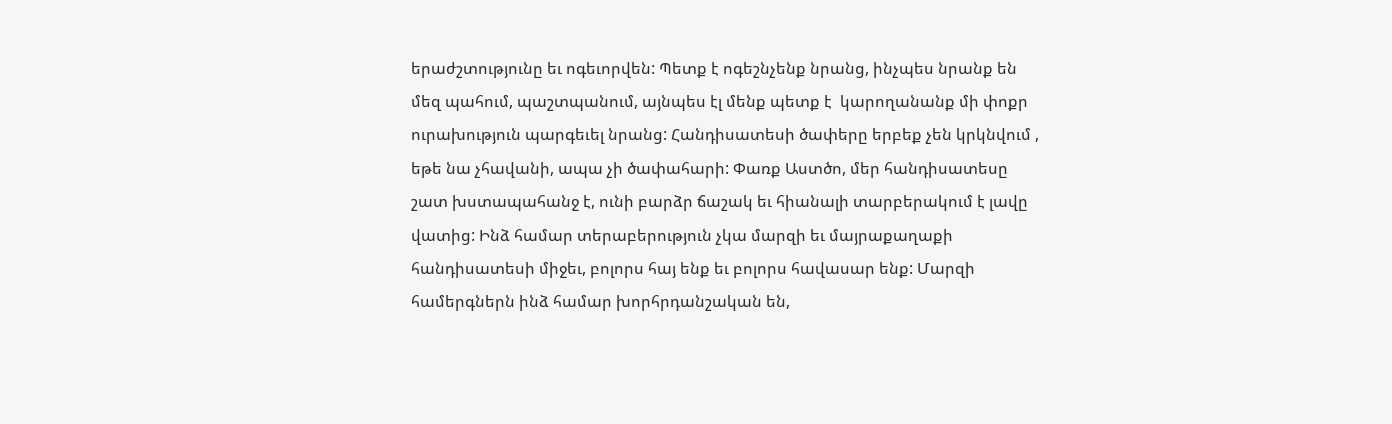երաժշտությունը եւ ոգեւորվեն: Պետք է ոգեշնչենք նրանց, ինչպես նրանք են մեզ պահում, պաշտպանում, այնպես էլ մենք պետք է  կարողանանք մի փոքր ուրախություն պարգեւել նրանց: Հանդիսատեսի ծափերը երբեք չեն կրկնվում , եթե նա չհավանի, ապա չի ծափահարի: Փառք Աստծո, մեր հանդիսատեսը շատ խստապահանջ է, ունի բարձր ճաշակ եւ հիանալի տարբերակում է լավը վատից: Ինձ համար տերաբերություն չկա մարզի եւ մայրաքաղաքի հանդիսատեսի միջեւ, բոլորս հայ ենք եւ բոլորս հավասար ենք: Մարզի համերգներն ինձ համար խորհրդանշական են,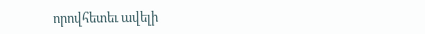որովհետեւ ավելի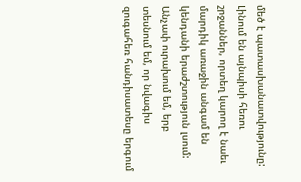մեծ է պատասխանատվությունը: Լինում են այնպիսի հեռու շրջաններ, որտեղ կարող է նաեւ մարդիկ առաջին անգամ են կենդանի երաժշտություն լսում: Անչափ ուրախում եմ, երբ տեսնում եմ, որ նվագիս զուգահեռ հանդիսատեսը երգում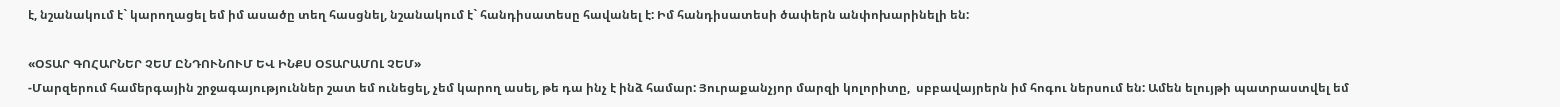է, նշանակում է` կարողացել եմ իմ ասածը տեղ հասցնել, նշանակում է` հանդիսատեսը հավանել է: Իմ հանդիսատեսի ծափերն անփոխարինելի են:

«ՕՏԱՐ ԳՈՀԱՐՆԵՐ ՉԵՄ ԸՆԴՈՒՆՈՒՄ ԵՎ ԻՆՔՍ ՕՏԱՐԱՄՈԼ ՉԵՄ»
-Մարզերում համերգային շրջագայություններ շատ եմ ունեցել, չեմ կարող ասել, թե դա ինչ է ինձ համար: Յուրաքանչյոր մարզի կոլորիտը,  սբբավայրերն իմ հոգու ներսում են: Ամեն ելույթի պատրաստվել եմ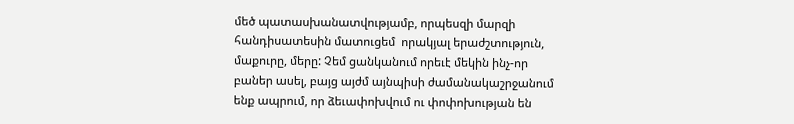մեծ պատասխանատվությամբ, որպեսզի մարզի հանդիսատեսին մատուցեմ  որակյալ երաժշտություն, մաքուրը, մերը: Չեմ ցանկանում որեւէ մեկին ինչ-որ բաներ ասել, բայց այժմ այնպիսի ժամանակաշրջանում ենք ապրում, որ ձեւափոխվում ու փոփոխության են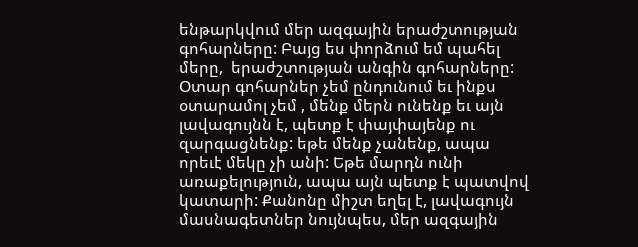ենթարկվում մեր ազգային երաժշտության գոհարները: Բայց ես փորձում եմ պահել մերը,  երաժշտության անգին գոհարները: Օտար գոհարներ չեմ ընդունում եւ ինքս օտարամոլ չեմ , մենք մերն ունենք եւ այն լավագույնն է, պետք է փայփայենք ու զարգացնենք: եթե մենք չանենք, ապա որեւէ մեկը չի անի: Եթե մարդն ունի  առաքելություն, ապա այն պետք է պատվով կատարի: Քանոնը միշտ եղել է, լավագույն մասնագետներ նույնպես, մեր ազգային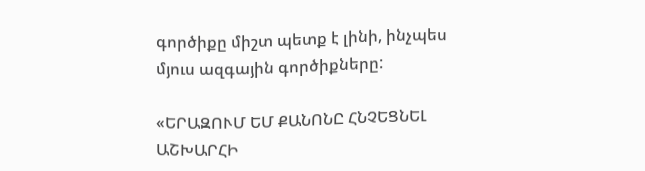գործիքը միշտ պետք է լինի, ինչպես մյուս ազգային գործիքները:

«ԵՐԱԶՈՒՄ ԵՄ ՔԱՆՈՆԸ ՀՆՉԵՑՆԵԼ ԱՇԽԱՐՀԻ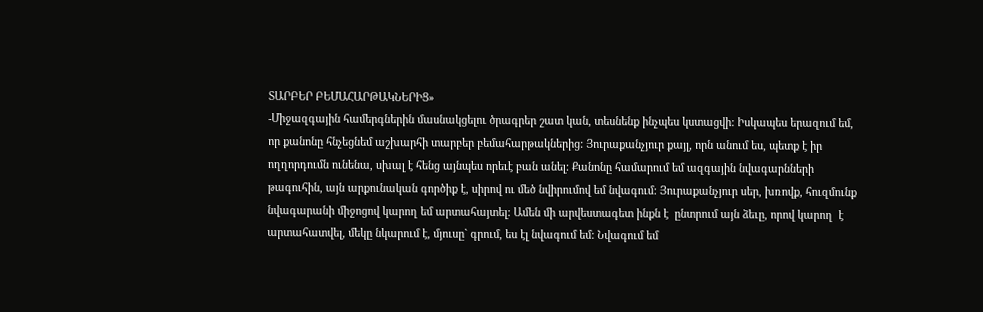ՏԱՐԲԵՐ ԲԵՄԱՀԱՐԹԱԿՆԵՐԻՑ»
-Միջազգային համերգներին մասնակցելու ծրագրեր շատ կան, տեսնենք ինչպես կստացվի: Իսկապես երազում եմ, որ քանոնը հնչեցնեմ աշխարհի տարբեր բեմահարթակներից: Յուրաքանչյուր քայլ, որն անում ես, պետք է իր ողղորդումն ունենա, սխալ է հենց այնպես որեւէ բան անել: Քանոնը համարում եմ ազգային նվագարնների թագուհին, այն արքունական գործիք է, սիրով ու մեծ նվիրումով եմ նվագում: Յուրաքանչյուր սեր, խռովք, հուզմունք նվագարանի միջոցով կարող եմ արտահայտել: Ամեն մի արվեստագետ ինքն է  ընտրում այն ձեւը, որով կարող  է արտահատվել, մեկը նկարում է, մյուսը` գրում, ես էլ նվագում եմ: Նվագում եմ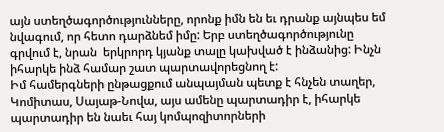այն ստեղծագործությունները, որոնք իմն են եւ դրանք այնպես եմ նվագում, որ հետո դարձնեմ իմը: Երբ ստեղծագործությունը գրվում է, նրան  երկրորդ կյանք տալը կախված է ինձանից: Ինչն իհարկե ինձ համար շատ պարտավորեցնող է:
Իմ համերգների ընթացքում անպայման պետք է հնչեն տաղեր, Կոմիտաս, Սայաթ-Նովա, այս ամենը պարտադիր է, իհարկե պարտադիր են նաեւ հայ կոմպոզիտորների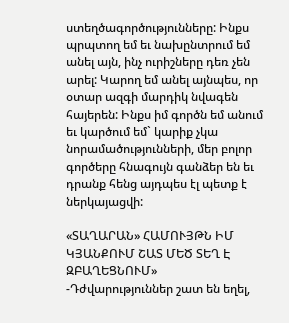ստեղծագործությունները: Ինքս պրպտող եմ եւ նախընտրում եմ անել այն, ինչ ուրիշները դեռ չեն արել: Կարող եմ անել այնպես, որ օտար ազգի մարդիկ նվագեն հայերեն: Ինքս իմ գործն եմ անում եւ կարծում եմ` կարիք չկա նորամածությունների, մեր բոլոր գործերը հնագույն գանձեր են եւ դրանք հենց այդպես էլ պետք է ներկայացվի:

«ՏԱՂԱՐԱՆ» ՀԱՄՈՒՅԹՆ ԻՄ ԿՅԱՆՔՈՒՄ ՇԱՏ ՄԵԾ ՏԵՂ Է ԶԲԱՂԵՑՆՈՒՄ»
-Դժվարություններ շատ են եղել,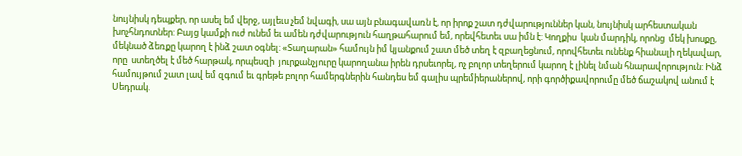նույնիսկ դեպքեր, որ ասել եմ վերջ, այլեւս չեմ նվագի, սա այն բնագավառն է, որ իրոք շատ դժվարություններ կան, նույնիսկ արհեստական խոչհնդոտներ: Բայց կամքի ուժ ունեմ եւ ամեն դժվարություն հաղթահարում եմ, որեվհետեւ սա իմն է: Կողքիս  կան մարդիկ, որոնց  մեկ խոսքը, մեկնած ձեռքը կարող է ինձ շատ օգնել: «Տաղարան» համույն իմ կյանքում շատ մեծ տեղ է զբաղեցնում, որովհետեւ ունենք հիանալի ղեկավար, որը  ստեղծել է մեծ հարթակ, որպեսզի  յուրքանչյուրը կարողանա իրեն դրսեւորել, ոչ բոլոր տեղերում կարող է լինել նման հնարավորություն: Ինձ  համույթում շատ լավ եմ զգում եւ գրեթե բոլոր համերգներին հանդես եմ գալիս պրեմիերաներով, որի գործիքավորումը մեծ ճաշակով անում է Սեդրակ.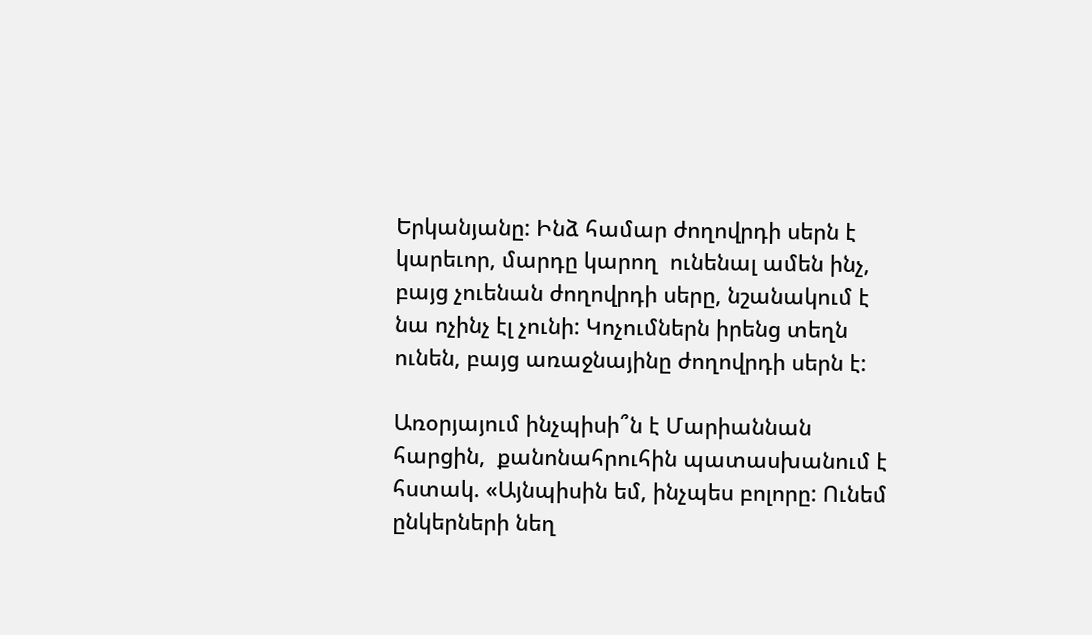Երկանյանը: Ինձ համար ժողովրդի սերն է կարեւոր, մարդը կարող  ունենալ ամեն ինչ, բայց չուենան ժողովրդի սերը, նշանակում է նա ոչինչ էլ չունի: Կոչումներն իրենց տեղն ունեն, բայց առաջնայինը ժողովրդի սերն է:

Առօրյայում ինչպիսի՞ն է Մարիաննան հարցին,  քանոնահրուհին պատասխանում է հստակ. «Այնպիսին եմ, ինչպես բոլորը: Ունեմ ընկերների նեղ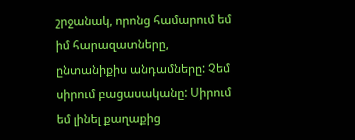շրջանակ, որոնց համարում եմ իմ հարազատները, ընտանիքիս անդամները: Չեմ սիրում բացասականը: Սիրում եմ լինել քաղաքից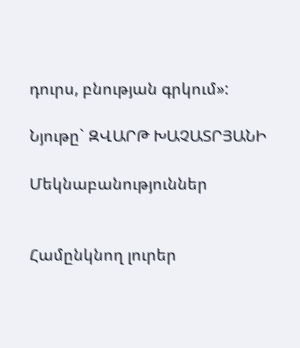դուրս, բնության գրկում»:

Նյութը` ԶՎԱՐԹ ԽԱՉԱՏՐՅԱՆԻ

Մեկնաբանություններ


Համընկնող լուրեր